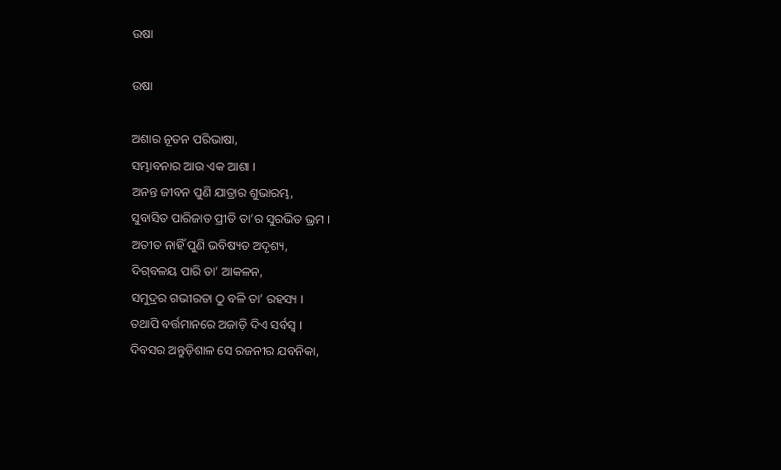ଉଷା

ଉଷା

ଅଶାର ନୂତନ ପରିଭାଷା,
ସମ୍ଭାବନାର ଆଉ ଏକ ଆଶା ।
ଅନନ୍ତ ଜୀବନ ପୁଣି ଯାତ୍ରାର ଶୁଭାରମ୍ଭ,
ସୁବାସିତ ପାରିଜାତ ପ୍ରୀତି ତା’ର ସୁରଭିତ ଭ୍ରମ ।
ଅତୀତ ନାହିଁ ପୁଣି ଭବିଷ୍ୟତ ଅଦୃଶ୍ୟ,
ଦିଗ୍‌ବଳୟ ପାରି ତା’ ଆକଳନ,
ସମୁଦ୍ରର ଗଭୀରତା ଠୁ ବଳି ତା’ ରହସ୍ୟ ।
ତଥାପି ବର୍ତ୍ତମାନରେ ଅଜାଡ଼ି ଦିଏ ସର୍ବସ୍ୱ ।
ଦିବସର ଅନ୍ତୁଡ଼ିଶାଳ ସେ ରଜନୀର ଯବନିକା,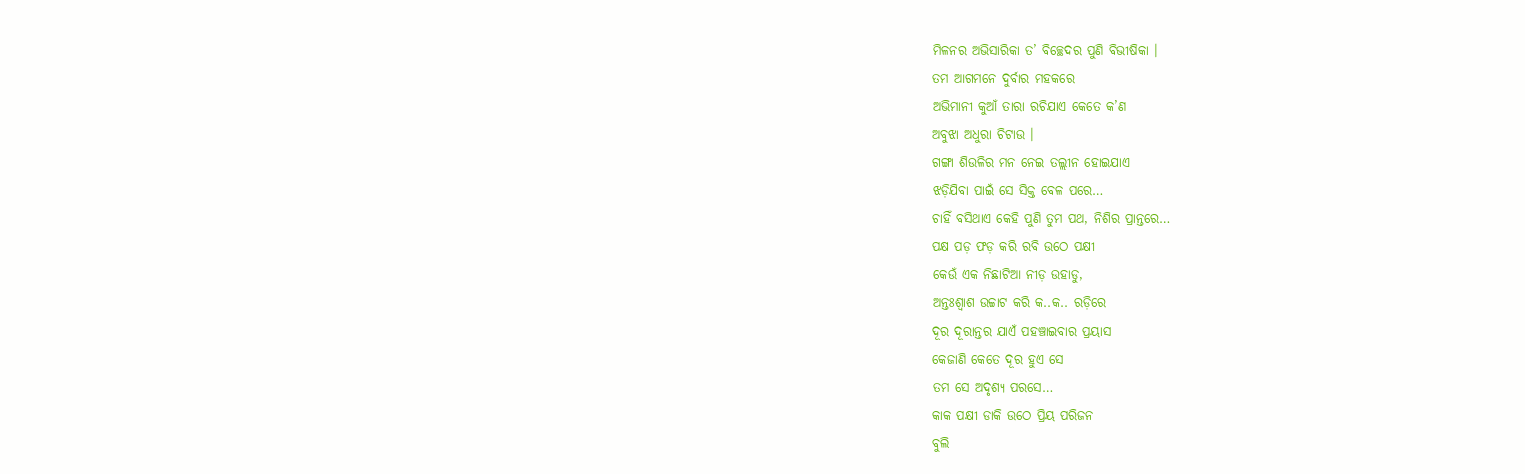ମିଳନର ଅଭିସାରିକା ତ’ ବିଚ୍ଛେଦର ପୁଣି ବିଭୀଷିକା ।
ତମ ଆଗମନେ ଦୁର୍ବାର ମହକରେ
ଅଭିମାନୀ କୁଆଁ ତାରା ରଚିଯାଏ କେତେ କ’ଣ
ଅବୁଝା ଅଧୁରା ଚିଟାଉ ।
ଗଙ୍ଗା ଶିଉଳିର ମନ ନେଇ ତଲ୍ଲୀନ ହୋଇଯାଏ
ଝଡ଼ିଯିବା ପାଇଁ ସେ ସିକ୍ତ ବେଳ ପରେ…
ଚାହିଁ ବସିଥାଏ କେହି ପୁଣି ତୁମ ପଥ, ନିଶିର ପ୍ରାନ୍ତରେ…
ପକ୍ଷ ପଡ଼ ଫଡ଼ କରି ରବି ଉଠେ ପକ୍ଷୀ
କେଉଁ ଏକ ନିଛାଟିଆ ନୀଡ଼ ଉହାଡୁ,
ଅନ୍ତଃଶ୍ୱାଶ ଉଚ୍ଚାଟ କରି କ..କ.. ରଡ଼ିରେ
ଦୂର ଦୂରାନ୍ତର ଯାଏଁ ପହଞ୍ଚାଇବାର ପ୍ରୟାସ
କେଜାଣି କେତେ ଦୂର ହୁଏ ସେ
ତମ ସେ ଅଦୃଶ୍ୟ ପରସେ…
କାକ ପକ୍ଷୀ ଡାକି ଉଠେ ପ୍ରିୟ ପରିଜନ
ବୁଲି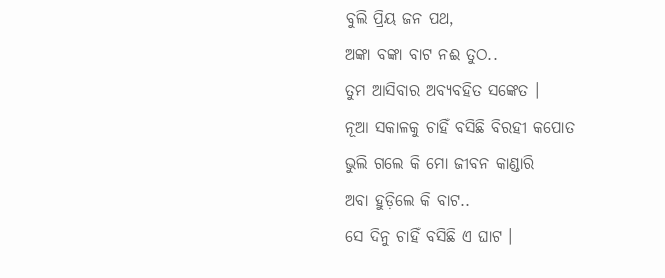ବୁଲି ପ୍ରିୟ ଜନ ପଥ,
ଅଙ୍କା ବଙ୍କା ବାଟ ନଈ ତୁଠ..
ତୁମ ଆସିବାର ଅବ୍ୟବହିତ ସଙ୍କେତ ।
ନୂଆ ସକାଳକୁ ଚାହିଁ ବସିଛି ବିରହୀ କପୋତ
ଭୁଲି ଗଲେ କି ମୋ ଜୀବନ କାଣ୍ଡାରି
ଅବା ହୁଡ଼ିଲେ କି ବାଟ..
ସେ ଦିନୁ ଚାହିଁ ବସିଛି ଏ ଘାଟ ।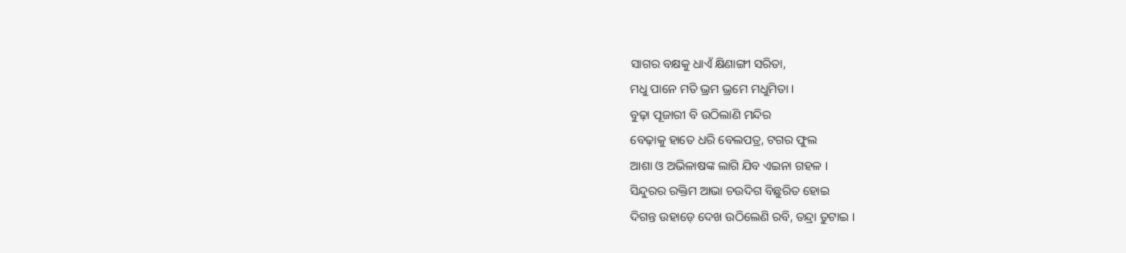ସାଗର ବକ୍ଷକୁ ଧାଏଁ କ୍ଷିଣାଙ୍ଗୀ ସରିତା,
ମଧୁ ପାନେ ମତି ଭ୍ରମ ଭ୍ରମେ ମଧୁମିତା ।
ବୁଢ଼ା ପୂଜାରୀ ବି ଉଠିଲାଣି ମନ୍ଦିର
ବେଢ଼ାକୁ ହାତେ ଧରି ବେଲପତ୍ର, ଟଗର ଫୁଲ
ଆଶା ଓ ଅଭିଳାଷଙ୍କ ଲାଗି ଯିବ ଏଇନା ଗହଳ ।
ସିନ୍ଦୁରର ରକ୍ତିମ ଆଭା ଚଉଦିଗ ବିଛୁରିତ ହୋଇ
ଦିଗନ୍ତ ଉହାଡ଼େ ଦେଖ ଉଠିଲେଣି ରବି, ତନ୍ଦ୍ରା ତୁଟାଇ ।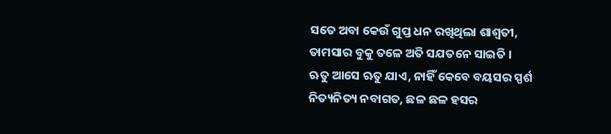ସତେ ଅବା କେଉଁ ଗୁପ୍ତ ଧନ ରଖିଥିଲା ଶାଶ୍ଵତୀ,
ତାମସାର ବୁକୁ ତଳେ ଅତି ସଯତନେ ସାଇତି ।
ଋତୁ ଆସେ ଋତୁ ଯାଏ, ନାହିଁ କେବେ ବୟସର ସ୍ପର୍ଶ
ନିତ୍ୟନିତ୍ୟ ନବାଗତ, ଛଳ ଛଳ ହସର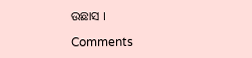ଉଛାସ ।

Comments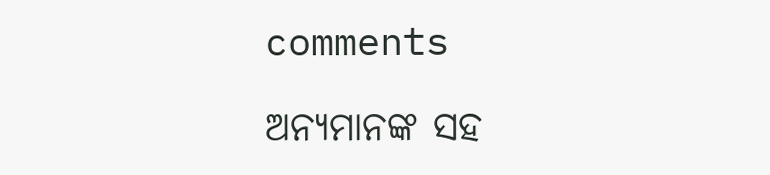comments

ଅନ୍ୟମାନଙ୍କ ସହ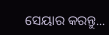ସେୟାର କରନ୍ତୁ...